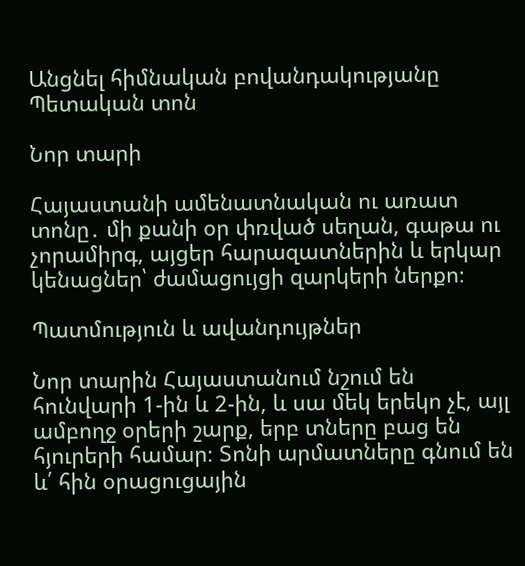Անցնել հիմնական բովանդակությանը
Պետական տոն

Նոր տարի

Հայաստանի ամենատնական ու առատ տոնը․ մի քանի օր փռված սեղան, գաթա ու չորամիրգ, այցեր հարազատներին և երկար կենացներ՝ ժամացույցի զարկերի ներքո։

Պատմություն և ավանդույթներ

Նոր տարին Հայաստանում նշում են հունվարի 1-ին և 2-ին, և սա մեկ երեկո չէ, այլ ամբողջ օրերի շարք, երբ տները բաց են հյուրերի համար։ Տոնի արմատները գնում են և՛ հին օրացուցային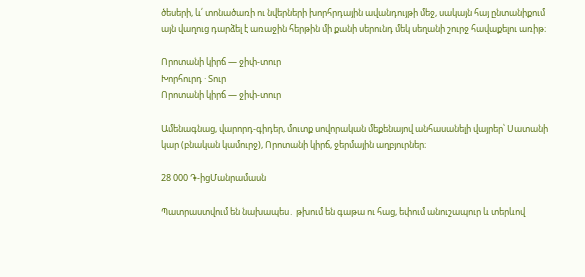ծեսերի, և՛ տոնածառի ու նվերների խորհրդային ավանդույթի մեջ, սակայն հայ ընտանիքում այն վաղուց դարձել է առաջին հերթին մի քանի սերունդ մեկ սեղանի շուրջ հավաքելու առիթ։

Որոտանի կիրճ — ջիփ-տուր
Խորհուրդ · Տուր
Որոտանի կիրճ — ջիփ-տուր

Ամենագնաց, վարորդ-գիդեր, մուտք սովորական մեքենայով անհասանելի վայրեր՝ Սատանի կար (բնական կամուրջ), Որոտանի կիրճ, ջերմային աղբյուրներ։

28 000 ֏-իցՄանրամասն

Պատրաստվում են նախապես․ թխում են գաթա ու հաց, եփում անուշապուր և տերևով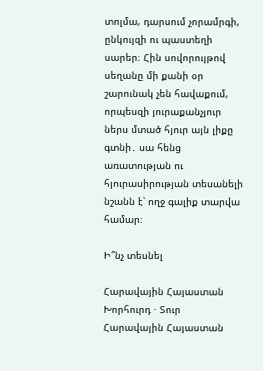տոլմա, դարսում չորամրգի, ընկույզի ու պաստեղի սարեր։ Հին սովորույթով սեղանը մի քանի օր շարունակ չեն հավաքում, որպեսզի յուրաքանչյուր ներս մտած հյուր այն լիքը գտնի․ սա հենց առատության ու հյուրասիրության տեսանելի նշանն է՝ ողջ գալիք տարվա համար։

Ի՞նչ տեսնել

Հարավային Հայաստան
Խորհուրդ · Տուր
Հարավային Հայաստան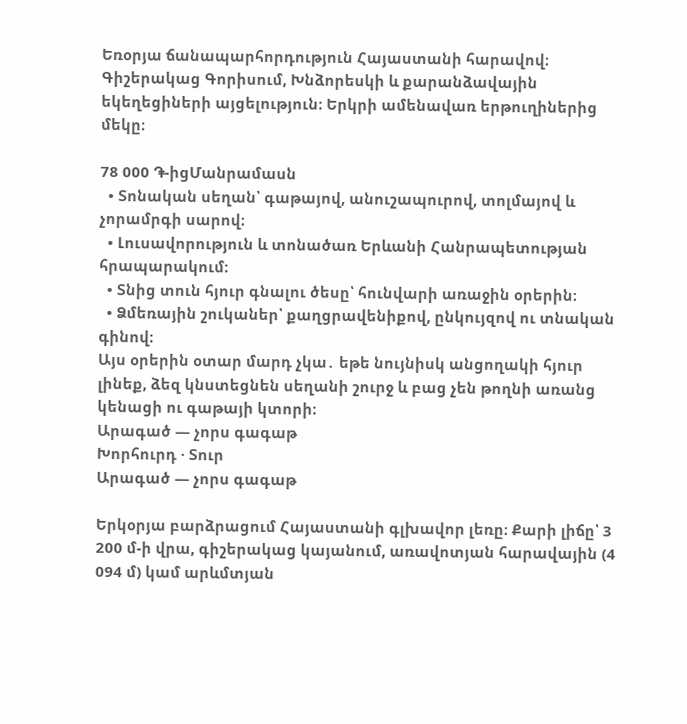Եռօրյա ճանապարհորդություն Հայաստանի հարավով։ Գիշերակաց Գորիսում, Խնձորեսկի և քարանձավային եկեղեցիների այցելություն։ Երկրի ամենավառ երթուղիներից մեկը։

78 000 ֏-իցՄանրամասն
  • Տոնական սեղան՝ գաթայով, անուշապուրով, տոլմայով և չորամրգի սարով։
  • Լուսավորություն և տոնածառ Երևանի Հանրապետության հրապարակում։
  • Տնից տուն հյուր գնալու ծեսը՝ հունվարի առաջին օրերին։
  • Ձմեռային շուկաներ՝ քաղցրավենիքով, ընկույզով ու տնական գինով։
Այս օրերին օտար մարդ չկա․ եթե նույնիսկ անցողակի հյուր լինեք, ձեզ կնստեցնեն սեղանի շուրջ և բաց չեն թողնի առանց կենացի ու գաթայի կտորի։
Արագած — չորս գագաթ
Խորհուրդ · Տուր
Արագած — չորս գագաթ

Երկօրյա բարձրացում Հայաստանի գլխավոր լեռը։ Քարի լիճը՝ 3 200 մ-ի վրա, գիշերակաց կայանում, առավոտյան հարավային (4 094 մ) կամ արևմտյան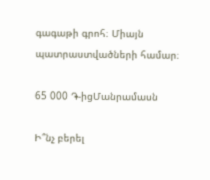գագաթի գրոհ։ Միայն պատրաստվածների համար։

65 000 ֏-իցՄանրամասն

Ի՞նչ բերել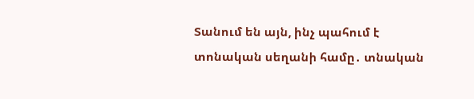Տանում են այն, ինչ պահում է տոնական սեղանի համը․ տնական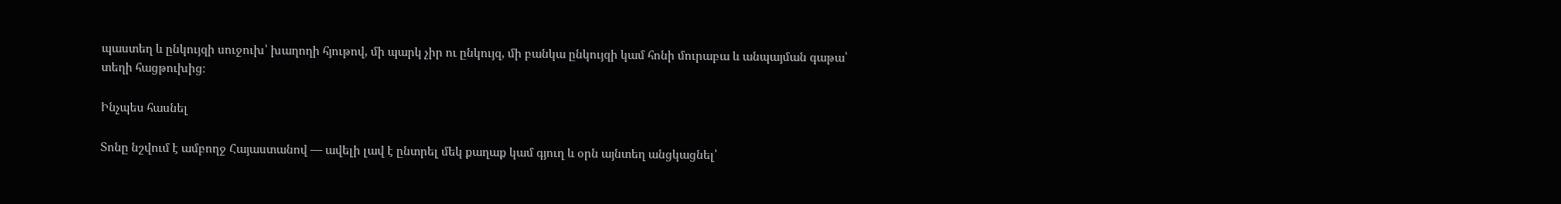պաստեղ և ընկույզի սուջուխ՝ խաղողի հյութով, մի պարկ չիր ու ընկույզ, մի բանկա ընկույզի կամ հոնի մուրաբա և անպայման գաթա՝ տեղի հացթուխից։

Ինչպես հասնել

Տոնը նշվում է ամբողջ Հայաստանով — ավելի լավ է ընտրել մեկ քաղաք կամ գյուղ և օրն այնտեղ անցկացնել՝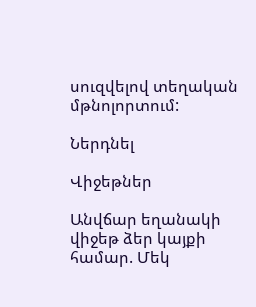սուզվելով տեղական մթնոլորտում:

Ներդնել

Վիջեթներ

Անվճար եղանակի վիջեթ ձեր կայքի համար. Մեկ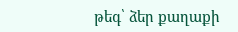թեգ՝ ձեր քաղաքի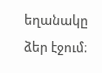եղանակը ձեր էջում։